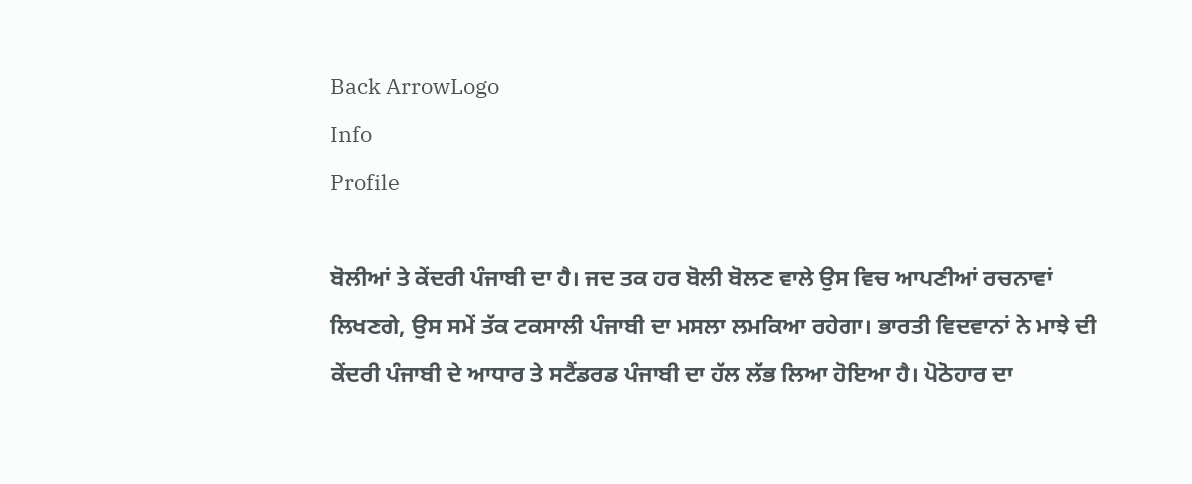Back ArrowLogo
Info
Profile

ਬੋਲੀਆਂ ਤੇ ਕੇਂਦਰੀ ਪੰਜਾਬੀ ਦਾ ਹੈ। ਜਦ ਤਕ ਹਰ ਬੋਲੀ ਬੋਲਣ ਵਾਲੇ ਉਸ ਵਿਚ ਆਪਣੀਆਂ ਰਚਨਾਵਾਂ ਲਿਖਣਗੇ, ਉਸ ਸਮੇਂ ਤੱਕ ਟਕਸਾਲੀ ਪੰਜਾਬੀ ਦਾ ਮਸਲਾ ਲਮਕਿਆ ਰਹੇਗਾ। ਭਾਰਤੀ ਵਿਦਵਾਨਾਂ ਨੇ ਮਾਝੇ ਦੀ ਕੇਂਦਰੀ ਪੰਜਾਬੀ ਦੇ ਆਧਾਰ ਤੇ ਸਟੈਂਡਰਡ ਪੰਜਾਬੀ ਦਾ ਹੱਲ ਲੱਭ ਲਿਆ ਹੋਇਆ ਹੈ। ਪੋਠੋਹਾਰ ਦਾ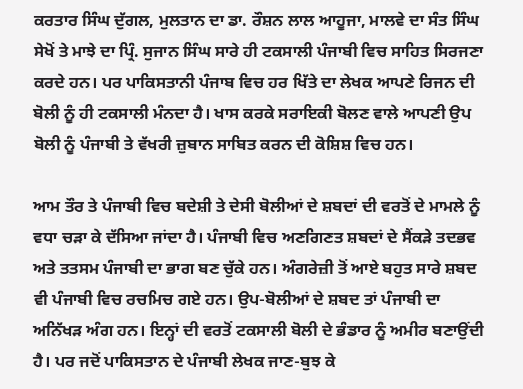ਕਰਤਾਰ ਸਿੰਘ ਦੁੱਗਲ, ਮੁਲਤਾਨ ਦਾ ਡਾ. ਰੌਸ਼ਨ ਲਾਲ ਆਹੂਜਾ, ਮਾਲਵੇ ਦਾ ਸੰਤ ਸਿੰਘ ਸੇਖੋਂ ਤੇ ਮਾਝੇ ਦਾ ਪ੍ਰਿੰ. ਸੁਜਾਨ ਸਿੰਘ ਸਾਰੇ ਹੀ ਟਕਸਾਲੀ ਪੰਜਾਬੀ ਵਿਚ ਸਾਹਿਤ ਸਿਰਜਣਾ ਕਰਦੇ ਹਨ। ਪਰ ਪਾਕਿਸਤਾਨੀ ਪੰਜਾਬ ਵਿਚ ਹਰ ਖਿੱਤੇ ਦਾ ਲੇਖਕ ਆਪਣੇ ਰਿਜਨ ਦੀ ਬੋਲੀ ਨੂੰ ਹੀ ਟਕਸਾਲੀ ਮੰਨਦਾ ਹੈ। ਖਾਸ ਕਰਕੇ ਸਰਾਇਕੀ ਬੋਲਣ ਵਾਲੇ ਆਪਣੀ ਉਪ ਬੋਲੀ ਨੂੰ ਪੰਜਾਬੀ ਤੇ ਵੱਖਰੀ ਜ਼ੁਬਾਨ ਸਾਬਿਤ ਕਰਨ ਦੀ ਕੋਸ਼ਿਸ਼ ਵਿਚ ਹਨ।

ਆਮ ਤੌਰ ਤੇ ਪੰਜਾਬੀ ਵਿਚ ਬਦੇਸ਼ੀ ਤੇ ਦੇਸੀ ਬੋਲੀਆਂ ਦੇ ਸ਼ਬਦਾਂ ਦੀ ਵਰਤੋਂ ਦੇ ਮਾਮਲੇ ਨੂੰ ਵਧਾ ਚੜਾ ਕੇ ਦੱਸਿਆ ਜਾਂਦਾ ਹੈ। ਪੰਜਾਬੀ ਵਿਚ ਅਣਗਿਣਤ ਸ਼ਬਦਾਂ ਦੇ ਸੈਂਕੜੇ ਤਦਭਵ ਅਤੇ ਤਤਸਮ ਪੰਜਾਬੀ ਦਾ ਭਾਗ ਬਣ ਚੁੱਕੇ ਹਨ। ਅੰਗਰੇਜ਼ੀ ਤੋਂ ਆਏ ਬਹੁਤ ਸਾਰੇ ਸ਼ਬਦ ਵੀ ਪੰਜਾਬੀ ਵਿਚ ਰਚਮਿਚ ਗਏ ਹਨ। ਉਪ-ਬੋਲੀਆਂ ਦੇ ਸ਼ਬਦ ਤਾਂ ਪੰਜਾਬੀ ਦਾ ਅਨਿੱਖੜ ਅੰਗ ਹਨ। ਇਨ੍ਹਾਂ ਦੀ ਵਰਤੋਂ ਟਕਸਾਲੀ ਬੋਲੀ ਦੇ ਭੰਡਾਰ ਨੂੰ ਅਮੀਰ ਬਣਾਉਂਦੀ ਹੈ। ਪਰ ਜਦੋਂ ਪਾਕਿਸਤਾਨ ਦੇ ਪੰਜਾਬੀ ਲੇਖਕ ਜਾਣ-ਬੁਝ ਕੇ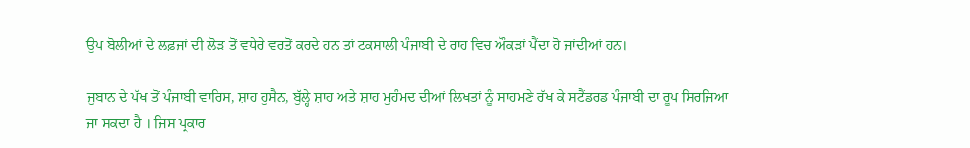ਉਪ ਬੋਲੀਆਂ ਦੇ ਲਫ਼ਜਾਂ ਦੀ ਲੋੜ ਤੋਂ ਵਧੇਰੇ ਵਰਤੋਂ ਕਰਦੇ ਹਨ ਤਾਂ ਟਕਸਾਲੀ ਪੰਜਾਬੀ ਦੇ ਰਾਹ ਵਿਚ ਔਕੜਾਂ ਪੈਂਦਾ ਹੋ ਜਾਂਦੀਆਂ ਹਨ।

ਜੁਬਾਨ ਦੇ ਪੱਖ ਤੋਂ ਪੰਜਾਬੀ ਵਾਰਿਸ, ਸ਼ਾਹ ਹੁਸੈਨ, ਬੁੱਲ੍ਹੇ ਸ਼ਾਹ ਅਤੇ ਸ਼ਾਹ ਮੁਹੰਮਦ ਦੀਆਂ ਲਿਖਤਾਂ ਨੂੰ ਸਾਹਮਣੇ ਰੱਖ ਕੇ ਸਟੈਂਡਰਡ ਪੰਜਾਬੀ ਦਾ ਰੂਪ ਸਿਰਜਿਆ ਜਾ ਸਕਦਾ ਹੈ । ਜਿਸ ਪ੍ਰਕਾਰ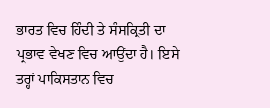ਭਾਰਤ ਵਿਚ ਹਿੰਦੀ ਤੇ ਸੰਸਕ੍ਰਿਤੀ ਦਾ ਪ੍ਰਭਾਵ ਵੇਖਣ ਵਿਚ ਆਉਂਦਾ ਹੈ। ਇਸੇ ਤਰ੍ਹਾਂ ਪਾਕਿਸਤਾਨ ਵਿਚ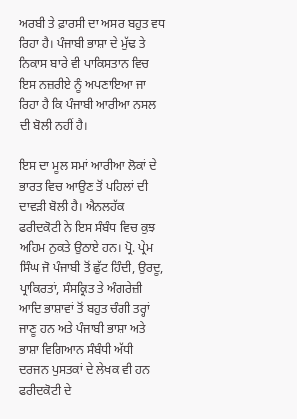ਅਰਬੀ ਤੇ ਫ਼ਾਰਸੀ ਦਾ ਅਸਰ ਬਹੁਤ ਵਧ ਰਿਹਾ ਹੈ। ਪੰਜਾਬੀ ਭਾਸ਼ਾ ਦੇ ਮੁੱਢ ਤੇ ਨਿਕਾਸ ਬਾਰੇ ਵੀ ਪਾਕਿਸਤਾਨ ਵਿਚ ਇਸ ਨਜ਼ਰੀਏ ਨੂੰ ਅਪਣਾਇਆ ਜਾ ਰਿਹਾ ਹੈ ਕਿ ਪੰਜਾਬੀ ਆਰੀਆ ਨਸਲ ਦੀ ਬੋਲੀ ਨਹੀਂ ਹੈ।

ਇਸ ਦਾ ਮੂਲ ਸਮਾਂ ਆਰੀਆ ਲੋਕਾਂ ਦੇ ਭਾਰਤ ਵਿਚ ਆਉਣ ਤੋਂ ਪਹਿਲਾਂ ਦੀ ਦਾਵੜੀ ਬੋਲੀ ਹੈ। ਐਨਲਹੱਕ ਫਰੀਦਕੋਟੀ ਨੇ ਇਸ ਸੰਬੰਧ ਵਿਚ ਕੁਝ ਅਹਿਮ ਨੁਕਤੇ ਉਠਾਏ ਹਨ। ਪ੍ਰੋ. ਪ੍ਰੇਮ ਸਿੰਘ ਜੋ ਪੰਜਾਬੀ ਤੋਂ ਛੁੱਟ ਹਿੰਦੀ, ਉਰਦੂ, ਪ੍ਰਾਕਿਰਤਾਂ, ਸੰਸਕ੍ਰਿਤ ਤੇ ਅੰਗਰੇਜ਼ੀ ਆਦਿ ਭਾਸ਼ਾਵਾਂ ਤੋਂ ਬਹੁਤ ਚੰਗੀ ਤਰ੍ਹਾਂ ਜਾਣੂ ਹਨ ਅਤੇ ਪੰਜਾਬੀ ਭਾਸ਼ਾ ਅਤੇ ਭਾਸ਼ਾ ਵਿਗਿਆਨ ਸੰਬੰਧੀ ਅੱਧੀ ਦਰਜਨ ਪੁਸਤਕਾਂ ਦੇ ਲੇਖਕ ਵੀ ਹਨ ਫਰੀਦਕੋਟੀ ਦੇ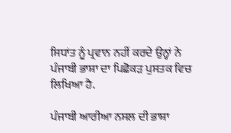ਸਿਧਾਂਤ ਨੂੰ ਪ੍ਰਵਾਨ ਨਹੀਂ ਕਰਦੇ ਉਨ੍ਹਾਂ ਨੇ ਪੰਜਾਬੀ ਭਾਸ਼ਾ ਦਾ ਪਿਛੋਕੜ ਪੁਸਤਕ ਵਿਚ ਲਿਖਿਆ ਹੈ.

ਪੰਜਾਬੀ ਆਰੀਆ ਨਸਲ ਦੀ ਭਾਸ਼ਾ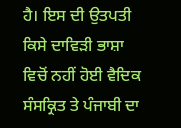ਹੈ। ਇਸ ਦੀ ਉਤਪਤੀ ਕਿਸੇ ਦਾਵਿੜੀ ਭਾਸ਼ਾ ਵਿਚੋਂ ਨਹੀਂ ਹੋਈ ਵੈਦਿਕ ਸੰਸਕ੍ਰਿਤ ਤੇ ਪੰਜਾਬੀ ਦਾ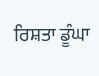ਰਿਸ਼ਤਾ ਡੂੰਘਾ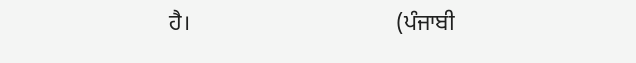ਹੈ।                                    (ਪੰਜਾਬੀ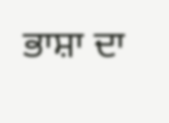ਭਾਸ਼ਾ ਦਾ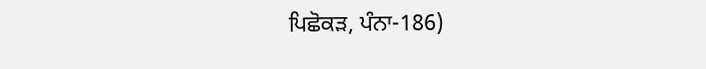ਪਿਛੋਕੜ, ਪੰਨਾ-186)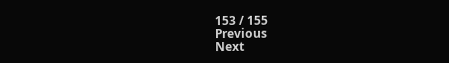153 / 155
Previous
Next